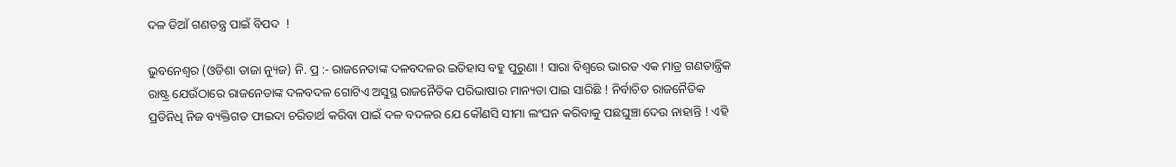ଦଳ ଡିଆଁ ଗଣତନ୍ତ୍ର ପାଇଁ ବିପଦ  !

ଭୁବନେଶ୍ଵର (ଓଡିଶା ତାଜା ନ୍ୟୁଜ) ନି. ପ୍ର :- ରାଜନେତାଙ୍କ ଦଳବଦଳର ଇତିହାସ ବହୁ ପୁରୁଣା ! ସାରା ବିଶ୍ୱରେ ଭାରତ ଏକ ମାତ୍ର ଗଣତାନ୍ତ୍ରିକ ରାଷ୍ଟ୍ର ଯେଉଁଠାରେ ରାଜନେତାଙ୍କ ଦଳବଦଳ ଗୋଟିଏ ଅସୁସ୍ଥ ରାଜନୈତିକ ପରିଭାଷାର ମାନ୍ୟତା ପାଇ ସାରିଛି ! ନିର୍ବାଚିତ ରାଜନୈତିକ ପ୍ରତିନିଧି ନିଜ ବ୍ୟକ୍ତିଗତ ଫାଇଦା ଚରିତାର୍ଥ କରିବା ପାଇଁ ଦଳ ବଦଳର ଯେ କୌଣସି ସୀମା ଲଂଘନ କରିବାକୁ ପଛଘୁଞ୍ଚା ଦେଉ ନାହାନ୍ତି ! ଏହି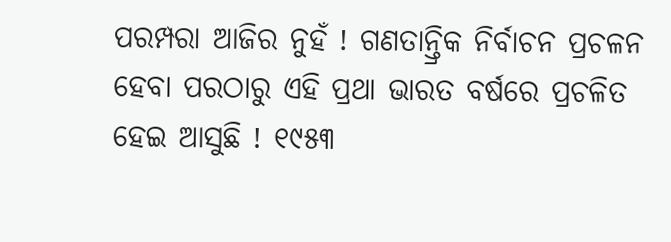ପରମ୍ପରା ଆଜିର ନୁହଁ ! ଗଣତାନ୍ତ୍ରିକ ନିର୍ବାଚନ ପ୍ରଚଳନ ହେବା ପରଠାରୁ ଏହି ପ୍ରଥା ଭାରତ ବର୍ଷରେ ପ୍ରଚଳିତ ହେଇ ଆସୁଛି ! ୧୯୫୩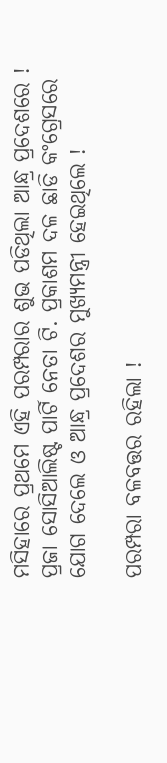ମସିହାରେ ପ୍ରଥମେ ଏହି ପରମ୍ପରାର ଶୁଭ ପଡିଥିଲା ଆନ୍ଧ୍ର ପ୍ରଦେଶରେ ! ପ୍ରଜା ସୋସିଆଲିଷ୍ଟ ପାର୍ଟି ନେତା ଟି. ପ୍ରକାଶମ ଦଳ ଛାଡି କଂଗ୍ରେସରେ ଯୋଗ ଦେଲେ ଓ ଆନ୍ଧ୍ର ପ୍ରଦେଶର ମୁଖ୍ୟମନ୍ତ୍ରୀ ହେଇଥିଲେ !

ପରମ୍ପରା ବଳବତ୍ତର ରହିଲା !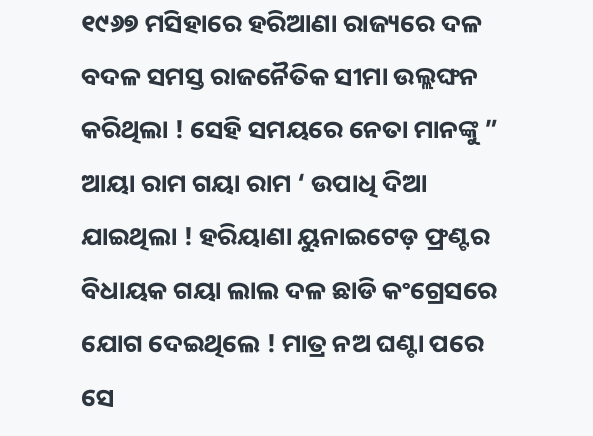୧୯୬୭ ମସିହାରେ ହରିଆଣା ରାଜ୍ୟରେ ଦଳ ବଦଳ ସମସ୍ତ ରାଜନୈତିକ ସୀମା ଉଲ୍ଲଙ୍ଘନ କରିଥିଲା ! ସେହି ସମୟରେ ନେତା ମାନଙ୍କୁ ” ଆୟା ରାମ ଗୟା ରାମ ‘ ଉପାଧି ଦିଆ ଯାଇଥିଲା ! ହରିୟାଣା ୟୁନାଇଟେଡ଼ ଫ୍ରଣ୍ଟର ବିଧାୟକ ଗୟା ଲାଲ ଦଳ ଛାଡି କଂଗ୍ରେସରେ ଯୋଗ ଦେଇଥିଲେ ! ମାତ୍ର ନଅ ଘଣ୍ଟା ପରେ ସେ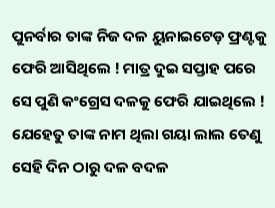ପୁନର୍ବାର ତାଙ୍କ ନିଜ ଦଳ ୟୁନାଇଟେଡ଼ ଫ୍ରଣ୍ଟକୁ  ଫେରି ଆସିଥିଲେ ! ମାତ୍ର ଦୁଇ ସପ୍ତାହ ପରେ ସେ ପୁଣି କଂଗ୍ରେସ ଦଳକୁ ଫେରି ଯାଇଥିଲେ ! ଯେହେତୁ ତାଙ୍କ ନାମ ଥିଲା ଗୟା ଲାଲ ତେଣୁ ସେହି ଦିନ ଠାରୁ ଦଳ ବଦଳ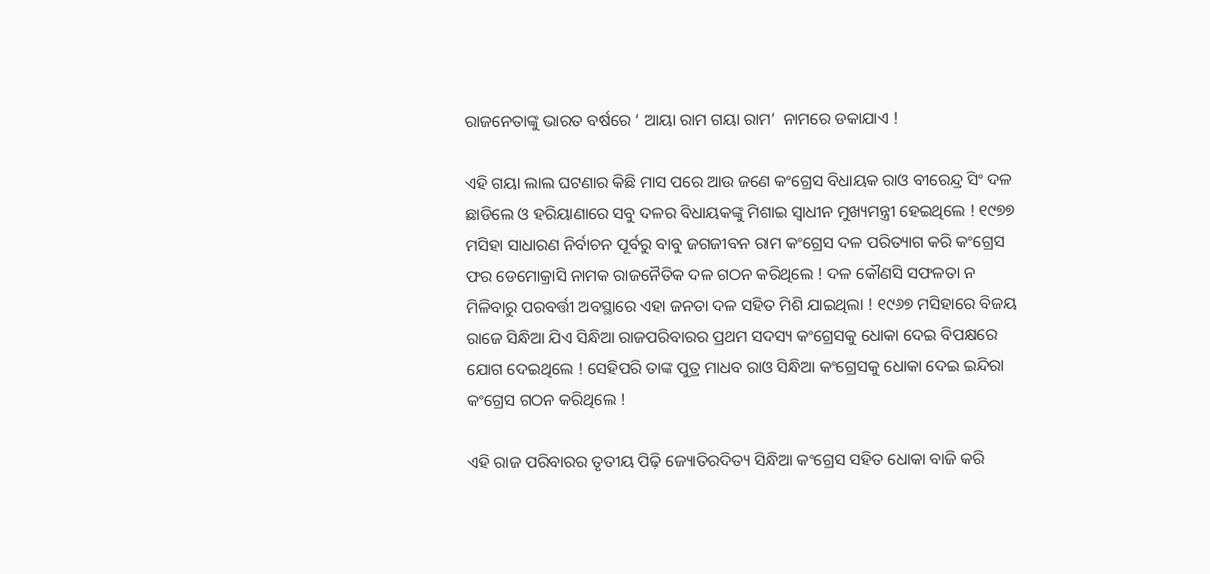ରାଜନେତାଙ୍କୁ ଭାରତ ବର୍ଷରେ ‘ ଆୟା ରାମ ଗୟା ରାମ’  ନାମରେ ଡକାଯାଏ !

ଏହି ଗୟା ଲାଲ ଘଟଣାର କିଛି ମାସ ପରେ ଆଉ ଜଣେ କଂଗ୍ରେସ ବିଧାୟକ ରାଓ ବୀରେନ୍ଦ୍ର ସିଂ ଦଳ ଛାଡିଲେ ଓ ହରିୟାଣାରେ ସବୁ ଦଳର ବିଧାୟକଙ୍କୁ ମିଶାଇ ସ୍ୱାଧୀନ ମୁଖ୍ୟମନ୍ତ୍ରୀ ହେଇଥିଲେ ! ୧୯୭୭ ମସିହା ସାଧାରଣ ନିର୍ବାଚନ ପୂର୍ବରୁ ବାବୁ ଜଗଜୀବନ ରାମ କଂଗ୍ରେସ ଦଳ ପରିତ୍ୟାଗ କରି କଂଗ୍ରେସ ଫର ଡେମୋକ୍ରାସି ନାମକ ରାଜନୈତିକ ଦଳ ଗଠନ କରିଥିଲେ ! ଦଳ କୌଣସି ସଫଳତା ନ ମିଳିବାରୁ ପରବର୍ତ୍ତୀ ଅବସ୍ଥାରେ ଏହା ଜନତା ଦଳ ସହିତ ମିଶି ଯାଇଥିଲା ! ୧୯୬୭ ମସିହାରେ ବିଜୟ ରାଜେ ସିନ୍ଧିଆ ଯିଏ ସିନ୍ଧିଆ ରାଜପରିବାରର ପ୍ରଥମ ସଦସ୍ୟ କଂଗ୍ରେସକୁ ଧୋକା ଦେଇ ବିପକ୍ଷରେ ଯୋଗ ଦେଇଥିଲେ ! ସେହିପରି ତାଙ୍କ ପୁତ୍ର ମାଧବ ରାଓ ସିନ୍ଧିଆ କଂଗ୍ରେସକୁ ଧୋକା ଦେଇ ଇନ୍ଦିରା କଂଗ୍ରେସ ଗଠନ କରିଥିଲେ !

ଏହି ରାଜ ପରିବାରର ତୃତୀୟ ପିଢ଼ି ଜ୍ୟୋତିରଦିତ୍ୟ ସିନ୍ଧିଆ କଂଗ୍ରେସ ସହିତ ଧୋକା ବାଜି କରି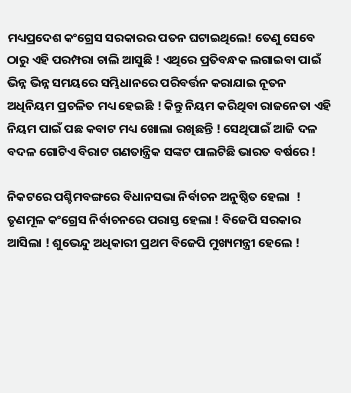ମଧ୍ୟପ୍ରଦେଶ କଂଗ୍ରେସ ସରକାରର ପତନ ଘଟାଇଥିଲେ! ତେଣୁ ସେବେ ଠାରୁ ଏହି ପରମ୍ପରା ଚାଲି ଆସୁଛି ! ଏଥିରେ ପ୍ରତିବନ୍ଧକ ଲଗାଇବା ପାଇଁ ଭିନ୍ନ ଭିନ୍ନ ସମୟରେ ସମ୍ଭିଧାନରେ ପରିବର୍ତ୍ତନ କରାଯାଇ ନୂତନ ଅଧିନିୟମ ପ୍ରଚଳିତ ମଧ୍ୟ ହେଇଛି ! କିନ୍ତୁ ନିୟମ କରିଥିବା ରାଜନେତା ଏହି ନିୟମ ପାଇଁ ପଛ କବାଟ ମଧ୍ୟ ଖୋଲା ରଖିଛନ୍ତି ! ସେଥିପାଇଁ ଆଜି ଦଳ ବଦଳ ଗୋଟିଏ ବିରାଟ ଗଣତାନ୍ତ୍ରିକ ସଙ୍କଟ ପାଲଟିଛି ଭାରତ ବର୍ଷରେ !

ନିକଟରେ ପଶ୍ଚିମବଙ୍ଗରେ ବିଧାନସଭା ନିର୍ବାଚନ ଅନୁଷ୍ଠିତ ହେଲା  ! ତୃଣମୂଳ କଂଗ୍ରେସ ନିର୍ବାଚନରେ ପରାସ୍ତ ହେଲା ! ବିଜେପି ସରକାର ଆସିଲା ! ଶୁଭେନ୍ଦୁ ଅଧିକାରୀ ପ୍ରଥମ ବିଜେପି ମୁଖ୍ୟମନ୍ତ୍ରୀ ହେଲେ !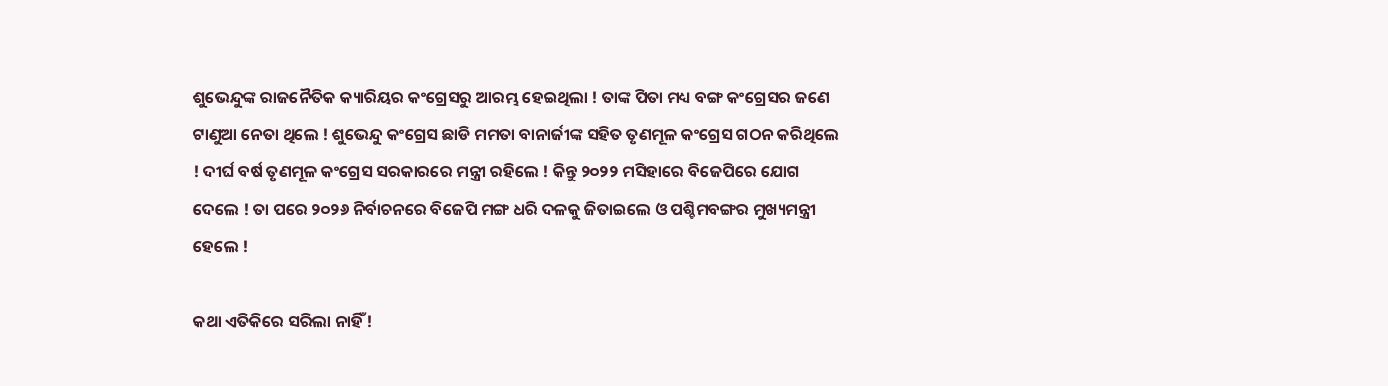ଶୁଭେନ୍ଦୁଙ୍କ ରାଜନୈତିକ କ୍ୟାରିୟର କଂଗ୍ରେସରୁ ଆରମ୍ଭ ହେଇଥିଲା ! ତାଙ୍କ ପିତା ମଧ୍ୟ ବଙ୍ଗ କଂଗ୍ରେସର ଜଣେ ଟାଣୁଆ ନେତା ଥିଲେ ! ଶୁଭେନ୍ଦୁ କଂଗ୍ରେସ ଛାଡି ମମତା ବାନାର୍ଜୀଙ୍କ ସହିତ ତୃଣମୂଳ କଂଗ୍ରେସ ଗଠନ କରିଥିଲେ ! ଦୀର୍ଘ ବର୍ଷ ତୃଣମୂଳ କଂଗ୍ରେସ ସରକାରରେ ମନ୍ତ୍ରୀ ରହିଲେ ! କିନ୍ତୁ ୨୦୨୨ ମସିହାରେ ବିଜେପିରେ ଯୋଗ ଦେଲେ ! ତା ପରେ ୨୦୨୬ ନିର୍ବାଚନରେ ବିଜେପି ମଙ୍ଗ ଧରି ଦଳକୁ ଜିତାଇଲେ ଓ ପଶ୍ଚିମବଙ୍ଗର ମୁଖ୍ୟମନ୍ତ୍ରୀ ହେଲେ !

କଥା ଏତିକିରେ ସରିଲା ନାହିଁ !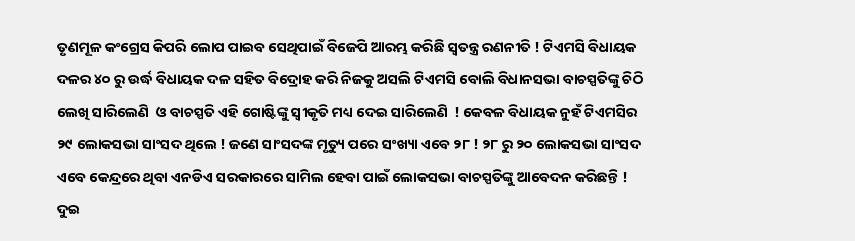ତୃଣମୂଳ କଂଗ୍ରେସ କିପରି ଲୋପ ପାଇବ ସେଥିପାଇଁ ବିଜେପି ଆରମ୍ଭ କରିଛି ସ୍ୱତନ୍ତ୍ର ରଣନୀତି ! ଟିଏମସି ବିଧାୟକ ଦଳର ୪୦ ରୁ ଉର୍ଦ୍ଧ ବିଧାୟକ ଦଳ ସହିତ ବିଦ୍ରୋହ କରି ନିଜକୁ ଅସଲି ଟିଏମସି ବୋଲି ବିଧାନସଭା ବାଚସ୍ପତିଙ୍କୁ ଚିଠି ଲେଖି ସାରିଲେଣି  ଓ ବାଚସ୍ପତି ଏହି ଗୋଷ୍ଟିଙ୍କୁ ସ୍ୱୀକୃତି ମଧ୍ୟ ଦେଇ ସାରିଲେଣି  ! କେବଳ ବିଧାୟକ ନୁହଁ ଟିଏମସିର ୨୯ ଲୋକସଭା ସାଂସଦ ଥିଲେ ! ଜଣେ ସାଂସଦଙ୍କ ମୃତ୍ୟୁ ପରେ ସଂଖ୍ୟା ଏବେ ୨୮ ! ୨୮ ରୁ ୨୦ ଲୋକସଭା ସାଂସଦ ଏବେ କେନ୍ଦ୍ରରେ ଥିବା ଏନଡିଏ ସରକାରରେ ସାମିଲ ହେବା ପାଇଁ ଲୋକସଭା ବାଚସ୍ପତିଙ୍କୁ ଆବେଦନ କରିଛନ୍ତି ! ଦୁଇ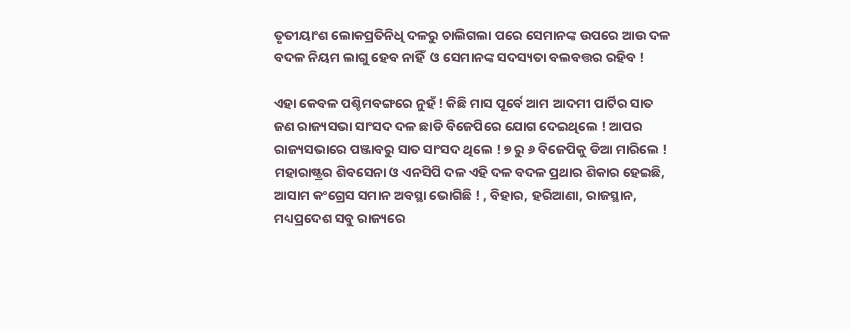ତୃତୀୟାଂଶ ଲୋକପ୍ରତିନିଧି ଦଳରୁ ଚାଲିଗଲା ପରେ ସେମାନଙ୍କ ଉପରେ ଆଉ ଦଳ ବଦଳ ନିୟମ ଲାଗୁ ହେବ ନାହିଁ  ଓ ସେମାନଙ୍କ ସଦସ୍ୟତା ବଲବତ୍ତର ରହିବ !

ଏହା କେବଳ ପଶ୍ଚିମବଙ୍ଗରେ ନୁହଁ ! କିଛି ମାସ ପୂର୍ବେ ଆମ ଆଦମୀ ପାର୍ଟିର ସାତ ଜଣ ରାଜ୍ୟସଭା ସାଂସଦ ଦଳ ଛାଡି ବିଜେପିରେ ଯୋଗ ଦେଇଥିଲେ ! ଆପର ରାଜ୍ୟସଭାରେ ପଞ୍ଜାବରୁ ସାତ ସାଂସଦ ଥିଲେ ! ୭ ରୁ ୬ ବିଜେପିକୁ ଡିଆ ମାରିଲେ ! ମହାରାଷ୍ଟ୍ରର ଶିବସେନା ଓ ଏନସିପି ଦଳ ଏହି ଦଳ ବଦଳ ପ୍ରଥାର ଶିକାର ହେଇଛି,  ଆସାମ କଂଗ୍ରେସ ସମାନ ଅବସ୍ଥା ଭୋଗିଛି ! , ବିହାର, ହରିଆଣା, ରାଜସ୍ଥାନ, ମଧ୍ୟପ୍ରଦେଶ ସବୁ ରାଜ୍ୟରେ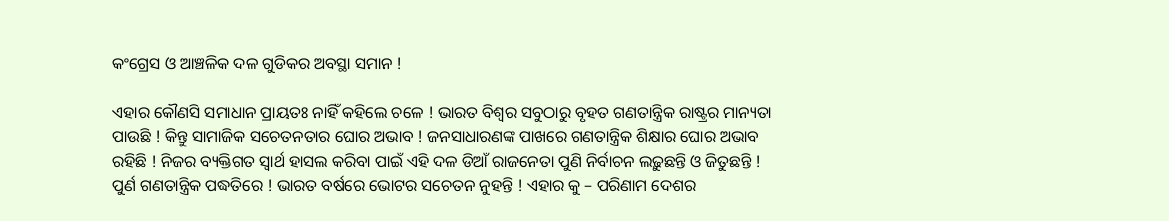କଂଗ୍ରେସ ଓ ଆଞ୍ଚଳିକ ଦଳ ଗୁଡିକର ଅବସ୍ଥା ସମାନ !

ଏହାର କୌଣସି ସମାଧାନ ପ୍ରାୟତଃ ନାହିଁ କହିଲେ ଚଳେ ! ଭାରତ ବିଶ୍ୱର ସବୁଠାରୁ ବୃହତ ଗଣତାନ୍ତ୍ରିକ ରାଷ୍ଟ୍ରର ମାନ୍ୟତା ପାଉଛି ! କିନ୍ତୁ ସାମାଜିକ ସଚେତନତାର ଘୋର ଅଭାବ ! ଜନସାଧାରଣଙ୍କ ପାଖରେ ଗଣତାନ୍ତ୍ରିକ ଶିକ୍ଷାର ଘୋର ଅଭାବ ରହିଛି ! ନିଜର ବ୍ୟକ୍ତିଗତ ସ୍ୱାର୍ଥ ହାସଲ କରିବା ପାଇଁ ଏହି ଦଳ ଡିଆଁ ରାଜନେତା ପୁଣି ନିର୍ବାଚନ ଲଢ଼ୁଛନ୍ତି ଓ ଜିତୁଛନ୍ତି ! ପୁର୍ଣ ଗଣତାନ୍ତ୍ରିକ ପଦ୍ଧତିରେ ! ଭାରତ ବର୍ଷରେ ଭୋଟର ସଚେତନ ନୁହନ୍ତି ! ଏହାର କୁ – ପରିଣାମ ଦେଶର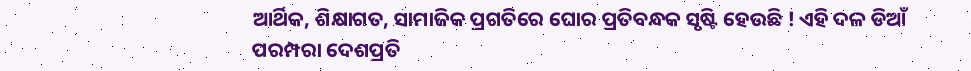ଆର୍ଥିକ, ଶିକ୍ଷାଗତ, ସାମାଜିକ ପ୍ରଗତିରେ ଘୋର ପ୍ରତିବନ୍ଧକ ସୃଷ୍ଟି ହେଉଛି ! ଏହି ଦଳ ଡିଆଁ ପରମ୍ପରା ଦେଶପ୍ରତି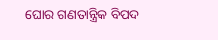ଘୋର ଗଣତାନ୍ତ୍ରିକ ବିପଦ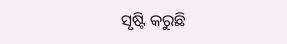ସୃଷ୍ଟି କରୁଛି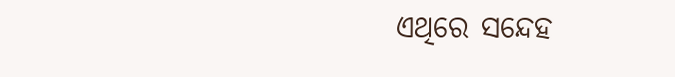ଏଥିରେ ସନ୍ଦେହ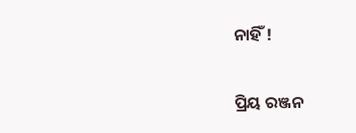ନାହିଁ !

ପ୍ରିୟ ରଞ୍ଜନ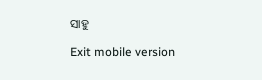ସାହୁ

Exit mobile version